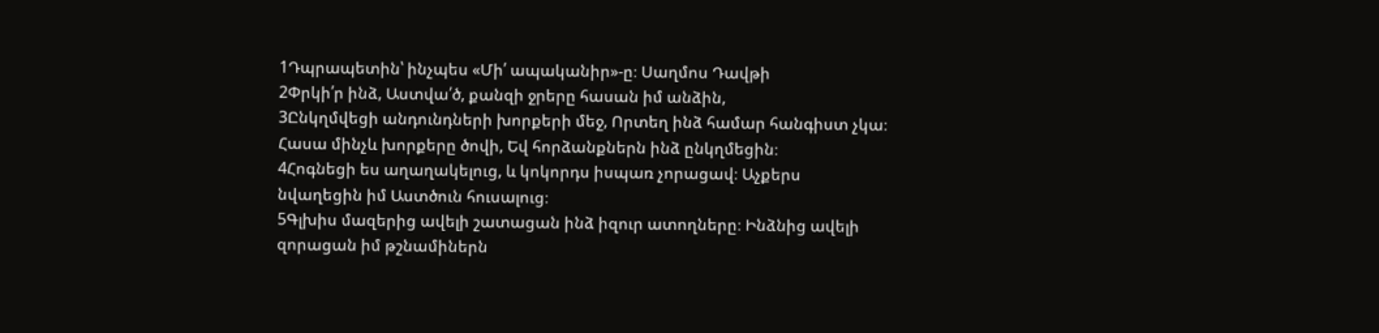1Դպրապետին՝ ինչպես «Մի՛ ապականիր»-ը։ Սաղմոս Դավթի
2Փրկի՛ր ինձ, Աստվա՛ծ, քանզի ջրերը հասան իմ անձին,
3Ընկղմվեցի անդունդների խորքերի մեջ, Որտեղ ինձ համար հանգիստ չկա։ Հասա մինչև խորքերը ծովի, Եվ հորձանքներն ինձ ընկղմեցին։
4Հոգնեցի ես աղաղակելուց, և կոկորդս իսպառ չորացավ։ Աչքերս նվաղեցին իմ Աստծուն հուսալուց։
5Գլխիս մազերից ավելի շատացան ինձ իզուր ատողները։ Ինձնից ավելի զորացան իմ թշնամիներն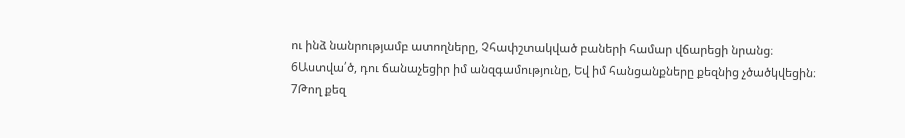ու ինձ նանրությամբ ատողները, Չհափշտակված բաների համար վճարեցի նրանց։
6Աստվա՛ծ, դու ճանաչեցիր իմ անզգամությունը, Եվ իմ հանցանքները քեզնից չծածկվեցին։
7Թող քեզ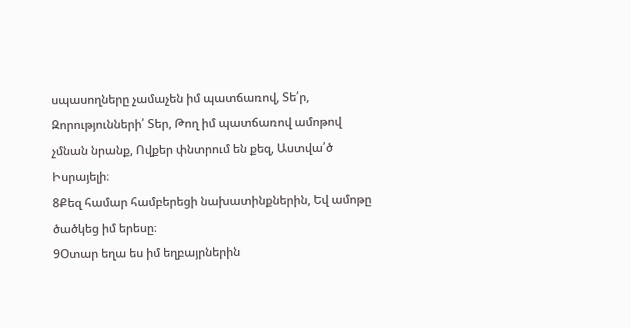սպասողները չամաչեն իմ պատճառով, Տե՛ր, Զորությունների՛ Տեր, Թող իմ պատճառով ամոթով չմնան նրանք, Ովքեր փնտրում են քեզ, Աստվա՛ծ Իսրայելի։
8Քեզ համար համբերեցի նախատինքներին, Եվ ամոթը ծածկեց իմ երեսը։
9Օտար եղա ես իմ եղբայրներին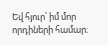Եվ հյուր՝ իմ մոր որդիների համար։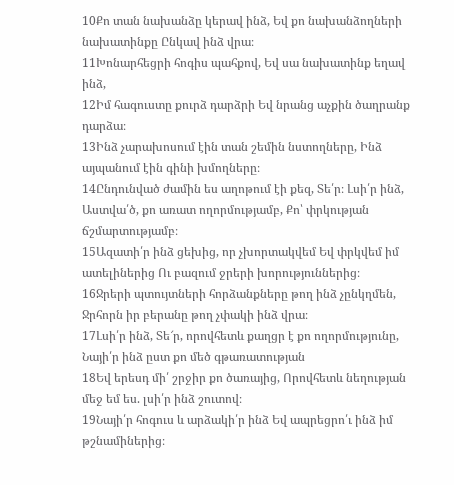10Քո տան նախանձը կերավ ինձ, Եվ քո նախանձողների նախատինքը Ընկավ ինձ վրա։
11Խոնարհեցրի հոգիս պահքով, Եվ սա նախատինք եղավ ինձ,
12Իմ հագուստը քուրձ դարձրի Եվ նրանց աչքին ծաղրանք դարձա։
13Ինձ չարախոսում էին տան շեմին նստողները, Ինձ այպանում էին գինի խմողները։
14Ընդունված ժամին ես աղոթում էի քեզ, Տե՛ր։ Լսի՛ր ինձ, Աստվա՛ծ, քո առատ ողորմությամբ, Քո՝ փրկության ճշմարտությամբ։
15Ազատի՛ր ինձ ցեխից, որ չխորտակվեմ Եվ փրկվեմ իմ ատելիներից Ու բազում ջրերի խորություններից։
16Ջրերի պտույտների հորձանքները թող ինձ չընկղմեն, Ջրհորն իր բերանը թող չփակի ինձ վրա։
17Լսի՛ր ինձ, Տե՜ր, որովհետև քաղցր է քո ողորմությունը, Նայի՛ր ինձ ըստ քո մեծ գթառատության
18Եվ երեսդ մի՛ շրջիր քո ծառայից, Որովհետև նեղության մեջ եմ ես. լսի՛ր ինձ շուտով։
19Նայի՛ր հոգուս և արձակի՛ր ինձ Եվ ապրեցրո՛ւ ինձ իմ թշնամիներից։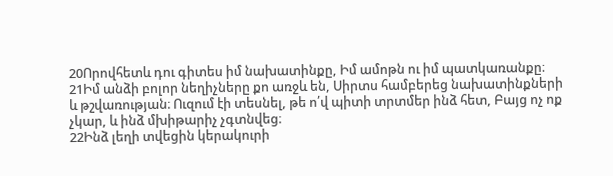20Որովհետև դու գիտես իմ նախատինքը, Իմ ամոթն ու իմ պատկառանքը։
21Իմ անձի բոլոր նեղիչները քո առջև են, Սիրտս համբերեց նախատինքների և թշվառության։ Ուզում էի տեսնել, թե ո՛վ պիտի տրտմեր ինձ հետ, Բայց ոչ ոք չկար, և ինձ մխիթարիչ չգտնվեց։
22Ինձ լեղի տվեցին կերակուրի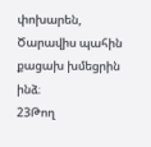փոխարեն, Ծարավիս պահին քացախ խմեցրին ինձ։
23Թող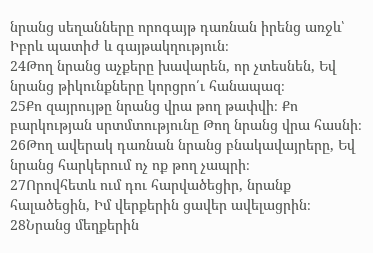նրանց սեղանները որոգայթ դառնան իրենց առջև՝ Իբրև պատիժ և գայթակղություն։
24Թող նրանց աչքերը խավարեն, որ չտեսնեն, Եվ նրանց թիկունքները կորցրո՛ւ հանապազ։
25Քո զայրույթը նրանց վրա թող թափվի։ Քո բարկության սրտմտությունը Թող նրանց վրա հասնի։
26Թող ավերակ դառնան նրանց բնակավայրերը, Եվ նրանց հարկերում ոչ ոք թող չապրի։
27Որովհետև ում դու հարվածեցիր, նրանք հալածեցին, Իմ վերքերին ցավեր ավելացրին։
28Նրանց մեղքերին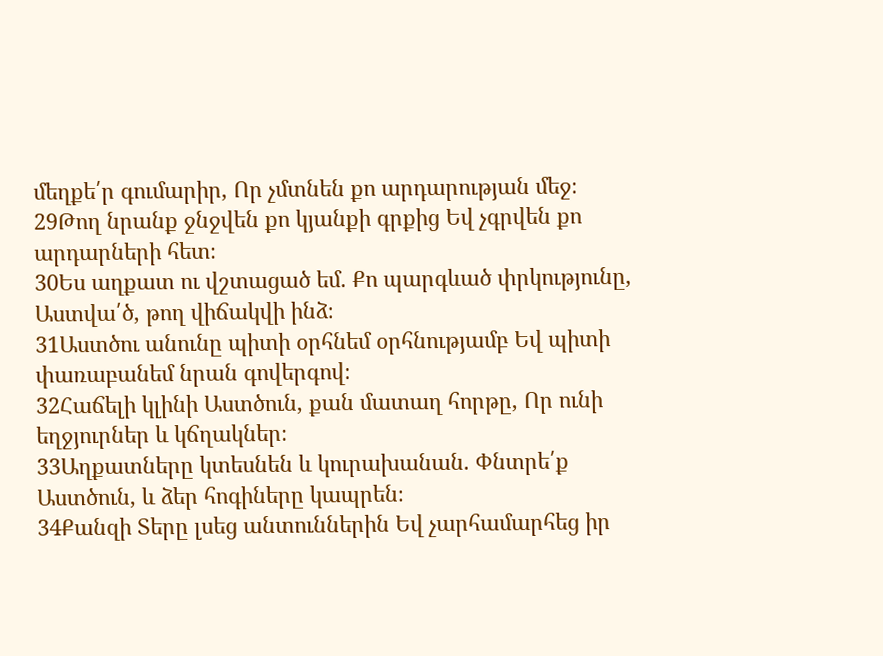մեղքե՛ր գումարիր, Որ չմտնեն քո արդարության մեջ։
29Թող նրանք ջնջվեն քո կյանքի գրքից Եվ չգրվեն քո արդարների հետ։
30Ես աղքատ ու վշտացած եմ. Քո պարգևած փրկությունը, Աստվա՛ծ, թող վիճակվի ինձ։
31Աստծու անունը պիտի օրհնեմ օրհնությամբ Եվ պիտի փառաբանեմ նրան գովերգով։
32Հաճելի կլինի Աստծուն, քան մատաղ հորթը, Որ ունի եղջյուրներ և կճղակներ։
33Աղքատները կտեսնեն և կուրախանան. Փնտրե՛ք Աստծուն, և ձեր հոգիները կապրեն։
34Քանզի Տերը լսեց անտուններին Եվ չարհամարհեց իր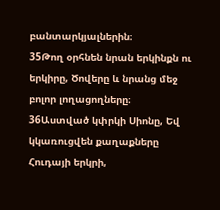բանտարկյալներին։
35Թող օրհնեն նրան երկինքն ու երկիրը, Ծովերը և նրանց մեջ բոլոր լողացողները։
36Աստված կփրկի Սիոնը, Եվ կկառուցվեն քաղաքները Հուդայի երկրի,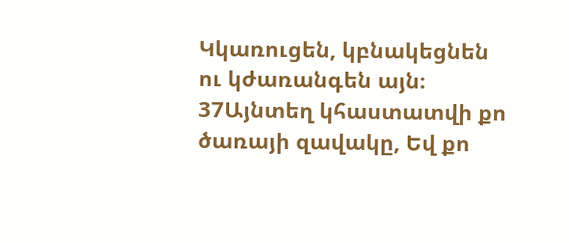Կկառուցեն, կբնակեցնեն ու կժառանգեն այն։
37Այնտեղ կհաստատվի քո ծառայի զավակը, Եվ քո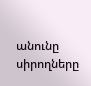անունը սիրողները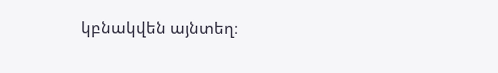կբնակվեն այնտեղ։